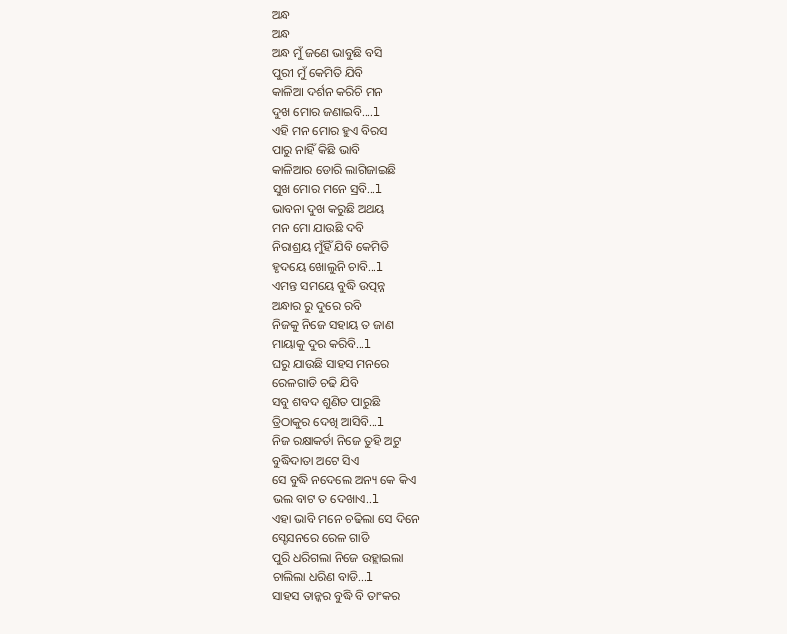ଅନ୍ଧ
ଅନ୍ଧ
ଅନ୍ଧ ମୁଁ ଜଣେ ଭାବୁଛି ବସି
ପୁରୀ ମୁଁ କେମିତି ଯିବି
କାଳିଆ ଦର୍ଶନ କରିଚି ମନ
ଦୁଖ ମୋର ଜଣାଇବି....l
ଏହି ମନ ମୋର ହୁଏ ବିରସ
ପାରୁ ନାହିଁ କିଛି ଭାବି
କାଳିଆର ଡୋରି ଲାଗିଜାଇଛି
ସୁଖ ମୋର ମନେ ସ୍ରବି...l
ଭାବନା ଦୁଖ କରୁଛି ଅଥୟ
ମନ ମୋ ଯାଉଛି ଦବି
ନିରାଶ୍ରୟ ମୁଁହିଁ ଯିବି କେମିତି
ହୃଦୟେ ଖୋଲୁନି ଚାବି...l
ଏମନ୍ତ ସମୟେ ବୁଦ୍ଧି ଉତ୍ପନ୍ନ
ଅନ୍ଧାର ରୁ ଦୁରେ ରବି
ନିଜକୁ ନିଜେ ସହାୟ ତ ଜାଣ
ମାୟାକୁ ଦୁର କରିବି...l
ଘରୁ ଯାଉଛି ସାହସ ମନରେ
ରେଳଗାଡି ଚଢି ଯିବି
ସବୁ ଶବଦ ଶୁଣିତ ପାରୁଛି
ତ୍ରିଠାକୁର ଦେଖି ଆସିବି...l
ନିଜ ରକ୍ଷାକର୍ତା ନିଜେ ତୁହି ଅଟୁ
ବୁଦ୍ଧିଦାତା ଅଟେ ସିଏ
ସେ ବୁଦ୍ଧି ନଦେଲେ ଅନ୍ୟ କେ କିଏ
ଭଲ ବାଟ ତ ଦେଖାଏ..l
ଏହା ଭାବି ମନେ ଚଢିଲା ସେ ଦିନେ
ସ୍ଟେସନରେ ରେଳ ଗାଡି
ପୁରି ଧରିଗଲା ନିଜେ ଉହ୍ଲାଇଲା
ଚାଲିଲା ଧରିଣ ବାଡି...l
ସାହସ ତାନ୍କର ବୁଦ୍ଧି ବି ତାଂକର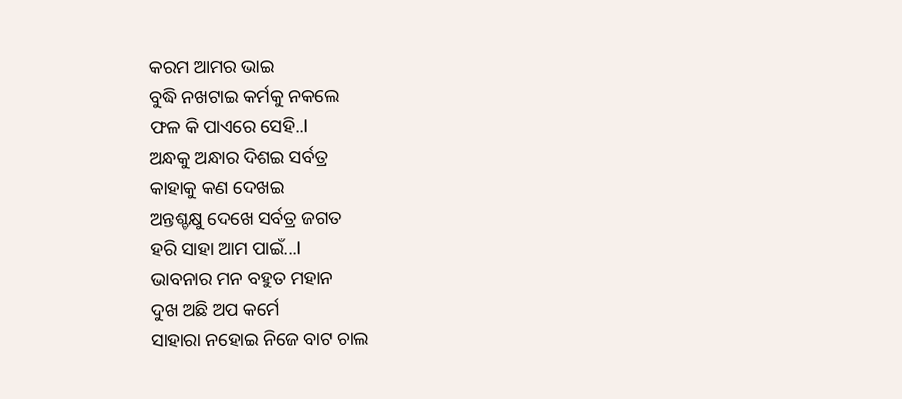କରମ ଆମର ଭାଇ
ବୁଦ୍ଧି ନଖଟାଇ କର୍ମକୁ ନକଲେ
ଫଳ କି ପାଏରେ ସେହି..l
ଅନ୍ଧକୁ ଅନ୍ଧାର ଦିଶଇ ସର୍ବତ୍ର
କାହାକୁ କଣ ଦେଖଇ
ଅନ୍ତଶ୍ଚକ୍ଷୁ ଦେଖେ ସର୍ବତ୍ର ଜଗତ
ହରି ସାହା ଆମ ପାଇଁ...l
ଭାବନାର ମନ ବହୁତ ମହାନ
ଦୁଖ ଅଛି ଅପ କର୍ମେ
ସାହାରା ନହୋଇ ନିଜେ ବାଟ ଚାଲ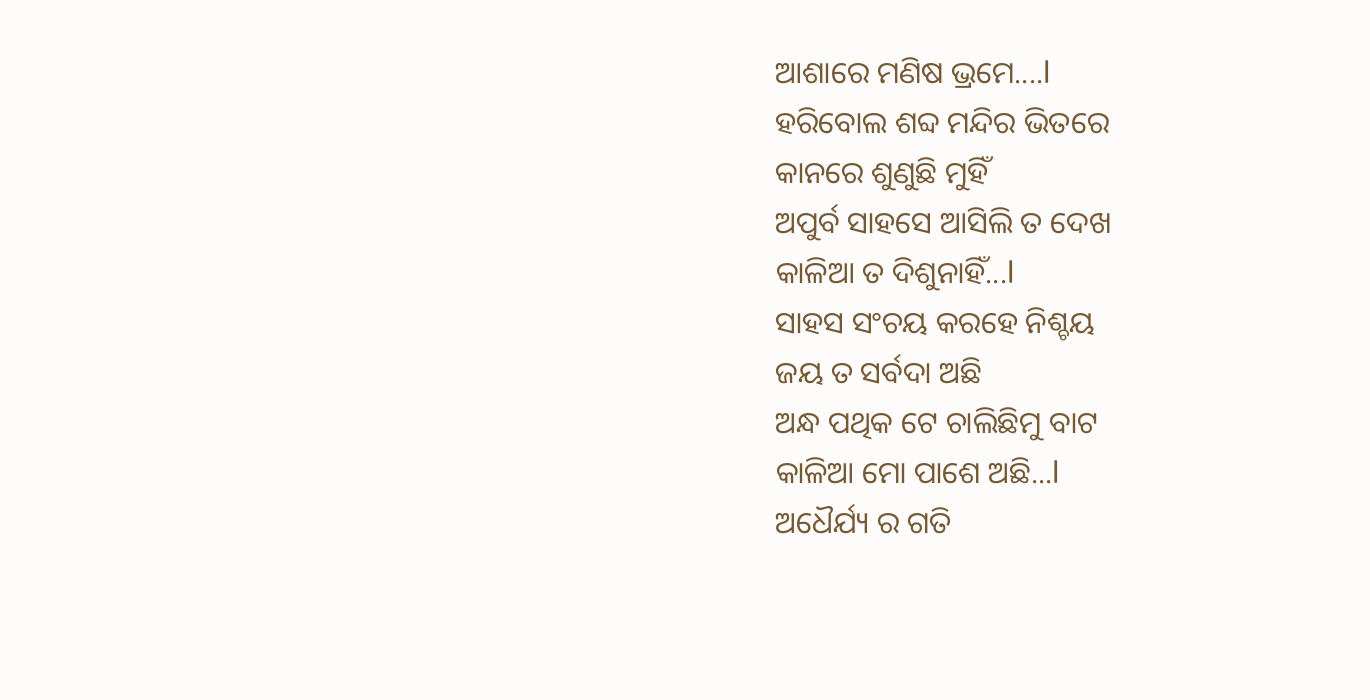ଆଶାରେ ମଣିଷ ଭ୍ରମେ....l
ହରିବୋଲ ଶବ୍ଦ ମନ୍ଦିର ଭିତରେ
କାନରେ ଶୁଣୁଛି ମୁହିଁ
ଅପୁର୍ବ ସାହସେ ଆସିଲି ତ ଦେଖ
କାଳିଆ ତ ଦିଶୁନାହିଁ...l
ସାହସ ସଂଚୟ କରହେ ନିଶ୍ଚୟ
ଜୟ ତ ସର୍ବଦା ଅଛି
ଅନ୍ଧ ପଥିକ ଟେ ଚାଲିଛିମୁ ବାଟ
କାଳିଆ ମୋ ପାଶେ ଅଛି...l
ଅଧୈର୍ଯ୍ୟ ର ଗତି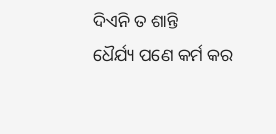ଦିଏନି ତ ଶାନ୍ତି
ଧୈର୍ଯ୍ୟ ପଣେ କର୍ମ କର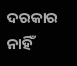ଦରକାର ନାହିଁ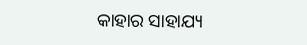କାହାର ସାହାଯ୍ୟ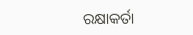ରକ୍ଷାକର୍ତା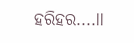ହରିହର....ll